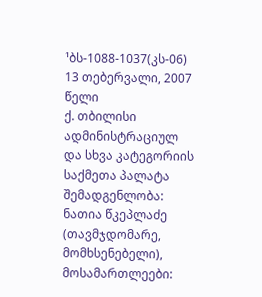¹ბს-1088-1037(კს-06) 13 თებერვალი, 2007 წელი
ქ. თბილისი
ადმინისტრაციულ და სხვა კატეგორიის საქმეთა პალატა
შემადგენლობა:
ნათია წკეპლაძე (თავმჯდომარე, მომხსენებელი),
მოსამართლეები: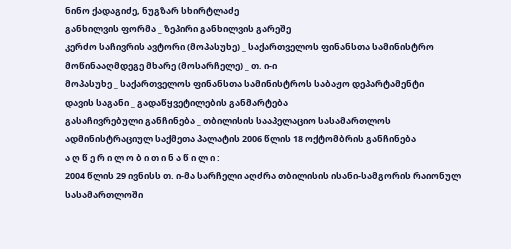ნინო ქადაგიძე, ნუგზარ სხირტლაძე
განხილვის ფორმა _ ზეპირი განხილვის გარეშე
კერძო საჩივრის ავტორი (მოპასუხე) _ საქართველოს ფინანსთა სამინისტრო
მოწინააღმდეგე მხარე (მოსარჩელე) _ თ. ი-ი
მოპასუხე _ საქართველოს ფინანსთა სამინისტროს საბაჟო დეპარტამენტი
დავის საგანი _ გადაწყვეტილების განმარტება
გასაჩივრებული განჩინება _ თბილისის სააპელაციო სასამართლოს ადმინისტრაციულ საქმეთა პალატის 2006 წლის 18 ოქტომბრის განჩინება
ა ღ წ ე რ ი ლ ო ბ ი თ ი ნ ა წ ი ლ ი :
2004 წლის 29 ივნისს თ. ი-მა სარჩელი აღძრა თბილისის ისანი-სამგორის რაიონულ სასამართლოში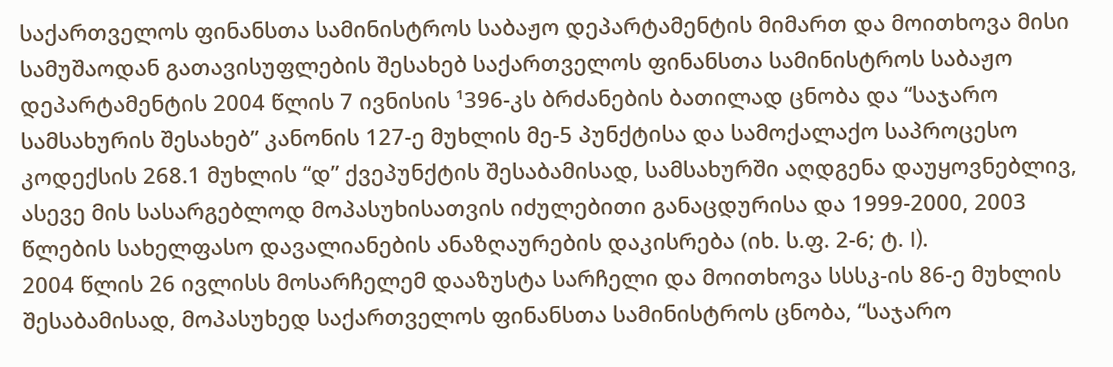საქართველოს ფინანსთა სამინისტროს საბაჟო დეპარტამენტის მიმართ და მოითხოვა მისი სამუშაოდან გათავისუფლების შესახებ საქართველოს ფინანსთა სამინისტროს საბაჟო დეპარტამენტის 2004 წლის 7 ივნისის ¹396-კს ბრძანების ბათილად ცნობა და “საჯარო სამსახურის შესახებ” კანონის 127-ე მუხლის მე-5 პუნქტისა და სამოქალაქო საპროცესო კოდექსის 268.1 მუხლის “დ” ქვეპუნქტის შესაბამისად, სამსახურში აღდგენა დაუყოვნებლივ, ასევე მის სასარგებლოდ მოპასუხისათვის იძულებითი განაცდურისა და 1999-2000, 2003 წლების სახელფასო დავალიანების ანაზღაურების დაკისრება (იხ. ს.ფ. 2-6; ტ. I).
2004 წლის 26 ივლისს მოსარჩელემ დააზუსტა სარჩელი და მოითხოვა სსსკ-ის 86-ე მუხლის შესაბამისად, მოპასუხედ საქართველოს ფინანსთა სამინისტროს ცნობა, “საჯარო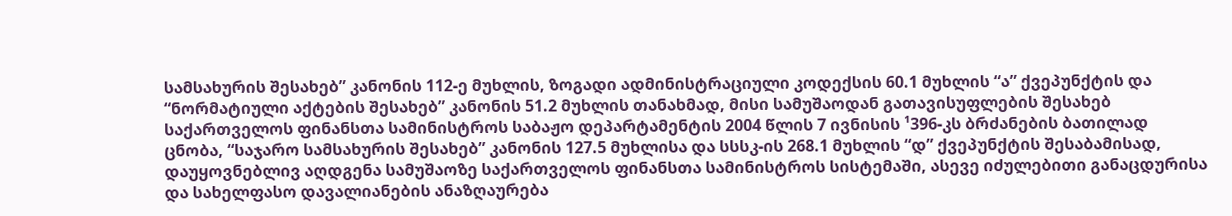სამსახურის შესახებ” კანონის 112-ე მუხლის, ზოგადი ადმინისტრაციული კოდექსის 60.1 მუხლის “ა” ქვეპუნქტის და “ნორმატიული აქტების შესახებ” კანონის 51.2 მუხლის თანახმად, მისი სამუშაოდან გათავისუფლების შესახებ საქართველოს ფინანსთა სამინისტროს საბაჟო დეპარტამენტის 2004 წლის 7 ივნისის ¹396-კს ბრძანების ბათილად ცნობა, “საჯარო სამსახურის შესახებ” კანონის 127.5 მუხლისა და სსსკ-ის 268.1 მუხლის “დ” ქვეპუნქტის შესაბამისად, დაუყოვნებლივ აღდგენა სამუშაოზე საქართველოს ფინანსთა სამინისტროს სისტემაში, ასევე იძულებითი განაცდურისა და სახელფასო დავალიანების ანაზღაურება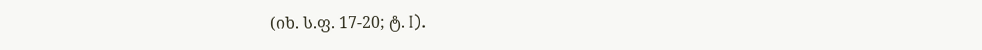(იხ. ს.ფ. 17-20; ტ. I).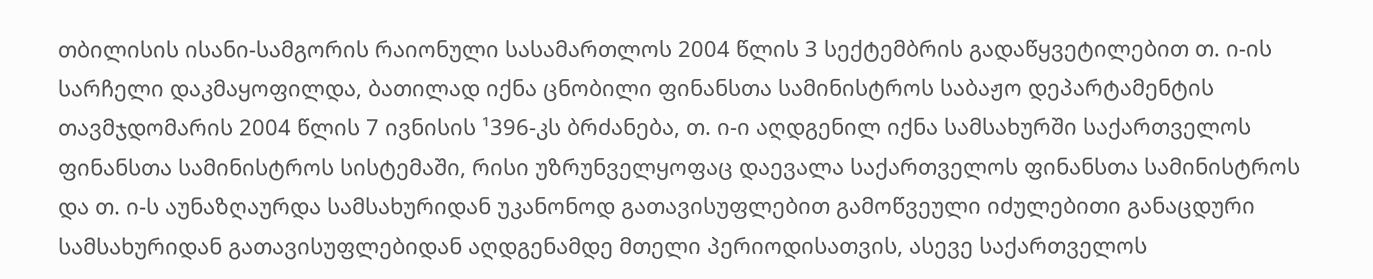თბილისის ისანი-სამგორის რაიონული სასამართლოს 2004 წლის 3 სექტემბრის გადაწყვეტილებით თ. ი-ის სარჩელი დაკმაყოფილდა, ბათილად იქნა ცნობილი ფინანსთა სამინისტროს საბაჟო დეპარტამენტის თავმჯდომარის 2004 წლის 7 ივნისის ¹396-კს ბრძანება, თ. ი-ი აღდგენილ იქნა სამსახურში საქართველოს ფინანსთა სამინისტროს სისტემაში, რისი უზრუნველყოფაც დაევალა საქართველოს ფინანსთა სამინისტროს და თ. ი-ს აუნაზღაურდა სამსახურიდან უკანონოდ გათავისუფლებით გამოწვეული იძულებითი განაცდური სამსახურიდან გათავისუფლებიდან აღდგენამდე მთელი პერიოდისათვის, ასევე საქართველოს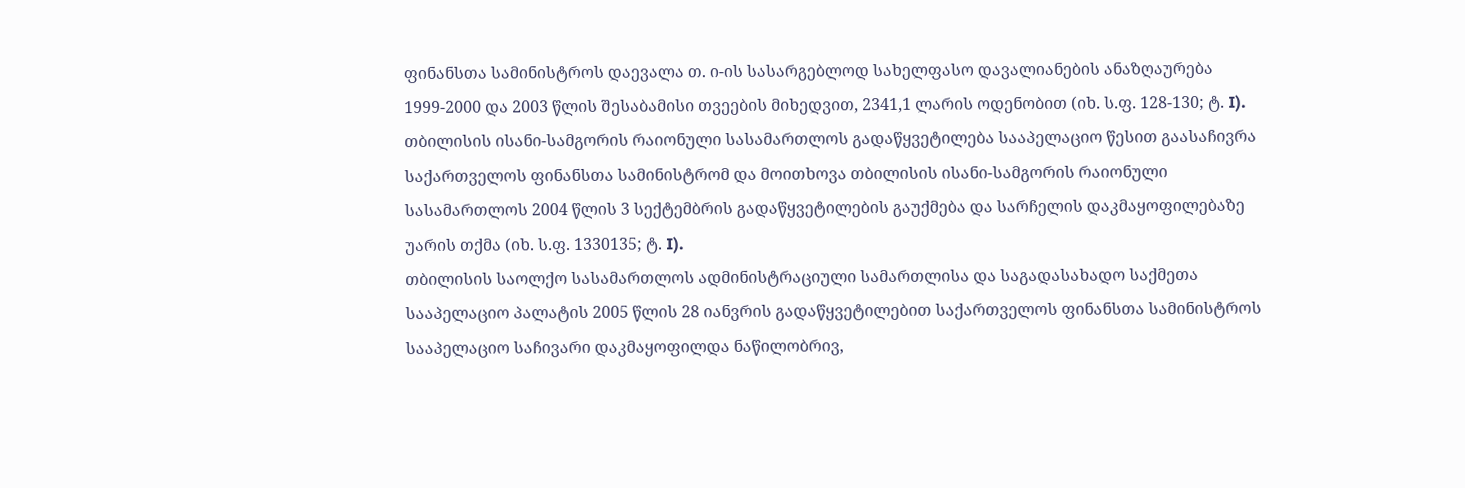ფინანსთა სამინისტროს დაევალა თ. ი-ის სასარგებლოდ სახელფასო დავალიანების ანაზღაურება 1999-2000 და 2003 წლის შესაბამისი თვეების მიხედვით, 2341,1 ლარის ოდენობით (იხ. ს.ფ. 128-130; ტ. I).
თბილისის ისანი-სამგორის რაიონული სასამართლოს გადაწყვეტილება სააპელაციო წესით გაასაჩივრა საქართველოს ფინანსთა სამინისტრომ და მოითხოვა თბილისის ისანი-სამგორის რაიონული სასამართლოს 2004 წლის 3 სექტემბრის გადაწყვეტილების გაუქმება და სარჩელის დაკმაყოფილებაზე უარის თქმა (იხ. ს.ფ. 1330135; ტ. I).
თბილისის საოლქო სასამართლოს ადმინისტრაციული სამართლისა და საგადასახადო საქმეთა სააპელაციო პალატის 2005 წლის 28 იანვრის გადაწყვეტილებით საქართველოს ფინანსთა სამინისტროს სააპელაციო საჩივარი დაკმაყოფილდა ნაწილობრივ,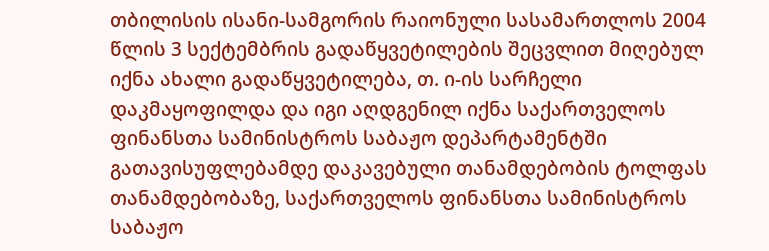თბილისის ისანი-სამგორის რაიონული სასამართლოს 2004 წლის 3 სექტემბრის გადაწყვეტილების შეცვლით მიღებულ იქნა ახალი გადაწყვეტილება, თ. ი-ის სარჩელი დაკმაყოფილდა და იგი აღდგენილ იქნა საქართველოს ფინანსთა სამინისტროს საბაჟო დეპარტამენტში გათავისუფლებამდე დაკავებული თანამდებობის ტოლფას თანამდებობაზე, საქართველოს ფინანსთა სამინისტროს საბაჟო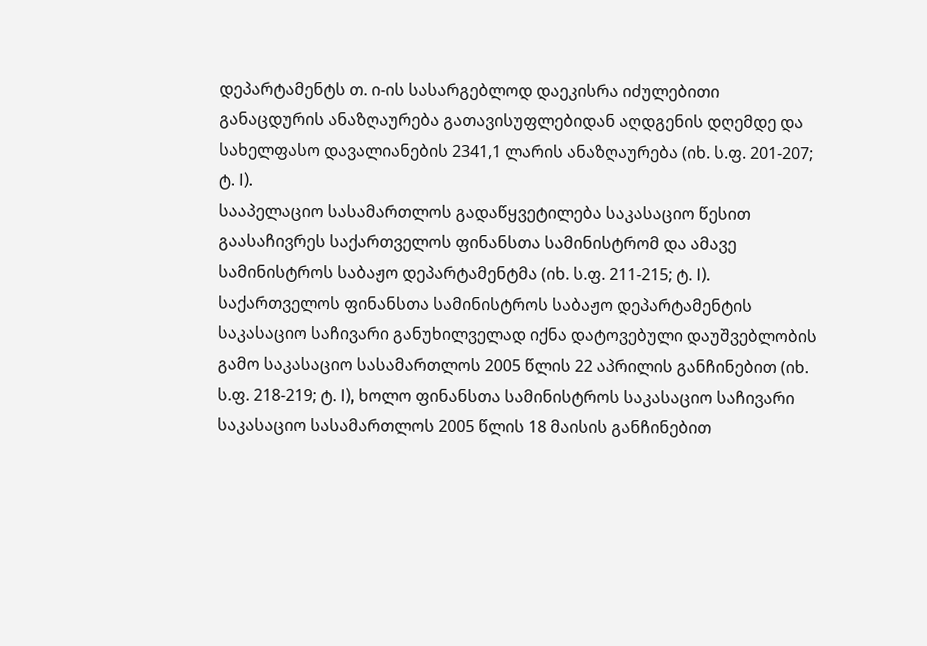დეპარტამენტს თ. ი-ის სასარგებლოდ დაეკისრა იძულებითი განაცდურის ანაზღაურება გათავისუფლებიდან აღდგენის დღემდე და სახელფასო დავალიანების 2341,1 ლარის ანაზღაურება (იხ. ს.ფ. 201-207; ტ. I).
სააპელაციო სასამართლოს გადაწყვეტილება საკასაციო წესით გაასაჩივრეს საქართველოს ფინანსთა სამინისტრომ და ამავე სამინისტროს საბაჟო დეპარტამენტმა (იხ. ს.ფ. 211-215; ტ. I).
საქართველოს ფინანსთა სამინისტროს საბაჟო დეპარტამენტის საკასაციო საჩივარი განუხილველად იქნა დატოვებული დაუშვებლობის გამო საკასაციო სასამართლოს 2005 წლის 22 აპრილის განჩინებით (იხ. ს.ფ. 218-219; ტ. I), ხოლო ფინანსთა სამინისტროს საკასაციო საჩივარი საკასაციო სასამართლოს 2005 წლის 18 მაისის განჩინებით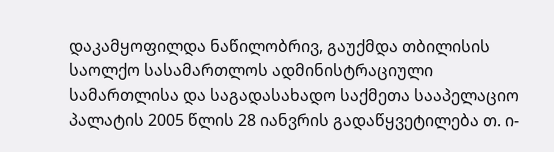დაკამყოფილდა ნაწილობრივ, გაუქმდა თბილისის საოლქო სასამართლოს ადმინისტრაციული სამართლისა და საგადასახადო საქმეთა სააპელაციო პალატის 2005 წლის 28 იანვრის გადაწყვეტილება თ. ი-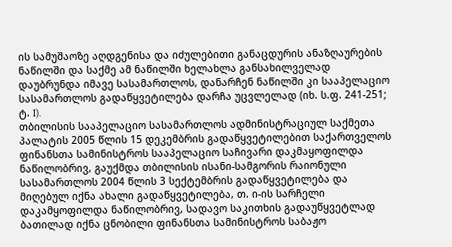ის სამუშაოზე აღდგენისა და იძულებითი განაცდურის ანაზღაურების ნაწილში და საქმე ამ ნაწილში ხელახლა განსახილველად დაუბრუნდა იმავე სასამართლოს, დანარჩენ ნაწილში კი სააპელაციო სასამართლოს გადაწყვეტილება დარჩა უცვლელად (იხ. ს.ფ. 241-251; ტ. I).
თბილისის სააპელაციო სასამართლოს ადმინისტრაციულ საქმეთა პალატის 2005 წლის 15 დეკემბრის გადაწყვეტილებით საქართველოს ფინანსთა სამინისტროს სააპელაციო საჩივარი დაკმაყოფილდა ნაწილობრივ, გაუქმდა თბილისის ისანი-სამგორის რაიონული სასამართლოს 2004 წლის 3 სექტემბრის გადაწყვეტილება და მიღებულ იქნა ახალი გადაწყვეტილება, თ. ი-ის სარჩელი დაკამყოფილდა ნაწილობრივ, სადავო საკითხის გადაუწყვეტლად ბათილად იქნა ცნობილი ფინანსთა სამინისტროს საბაჟო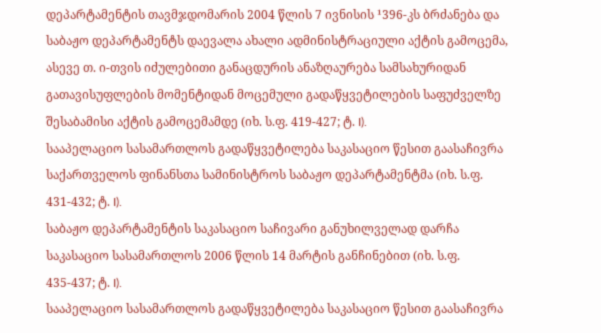დეპარტამენტის თავმჯდომარის 2004 წლის 7 ივნისის ¹396-კს ბრძანება და საბაჟო დეპარტამენტს დაევალა ახალი ადმინისტრაციული აქტის გამოცემა, ასევე თ. ი-თვის იძულებითი განაცდურის ანაზღაურება სამსახურიდან გათავისუფლების მომენტიდან მოცემული გადაწყვეტილების საფუძველზე შესაბამისი აქტის გამოცემამდე (იხ. ს.ფ. 419-427; ტ. I).
სააპელაციო სასამართლოს გადაწყვეტილება საკასაციო წესით გაასაჩივრა საქართველოს ფინანსთა სამინისტროს საბაჟო დეპარტამენტმა (იხ. ს.ფ. 431-432; ტ. I).
საბაჟო დეპარტამენტის საკასაციო საჩივარი განუხილველად დარჩა საკასაციო სასამართლოს 2006 წლის 14 მარტის განჩინებით (იხ. ს.ფ. 435-437; ტ. I).
სააპელაციო სასამართლოს გადაწყვეტილება საკასაციო წესით გაასაჩივრა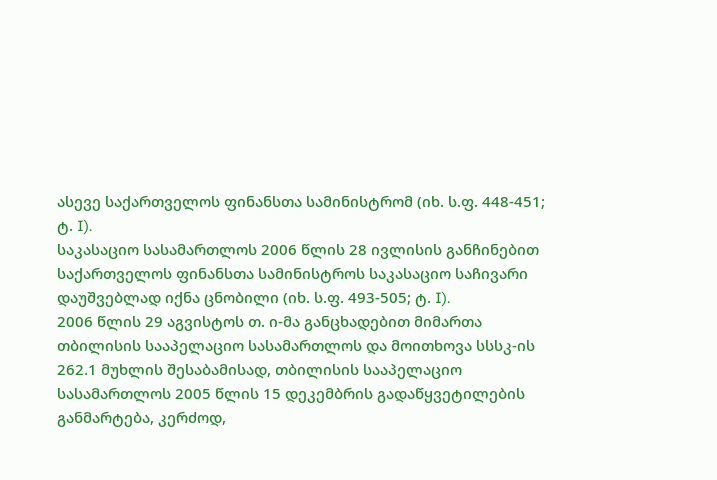ასევე საქართველოს ფინანსთა სამინისტრომ (იხ. ს.ფ. 448-451; ტ. I).
საკასაციო სასამართლოს 2006 წლის 28 ივლისის განჩინებით საქართველოს ფინანსთა სამინისტროს საკასაციო საჩივარი დაუშვებლად იქნა ცნობილი (იხ. ს.ფ. 493-505; ტ. I).
2006 წლის 29 აგვისტოს თ. ი-მა განცხადებით მიმართა თბილისის სააპელაციო სასამართლოს და მოითხოვა სსსკ-ის 262.1 მუხლის შესაბამისად, თბილისის სააპელაციო სასამართლოს 2005 წლის 15 დეკემბრის გადაწყვეტილების განმარტება, კერძოდ,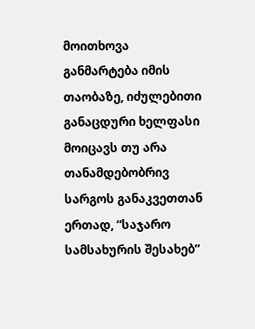მოითხოვა განმარტება იმის თაობაზე, იძულებითი განაცდური ხელფასი მოიცავს თუ არა თანამდებობრივ სარგოს განაკვეთთან ერთად, “საჯარო სამსახურის შესახებ”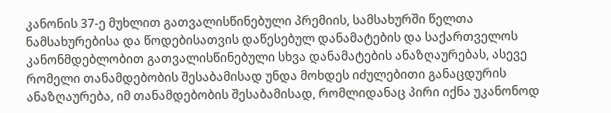კანონის 37-ე მუხლით გათვალისწინებული პრემიის, სამსახურში წელთა ნამსახურებისა და წოდებისათვის დაწესებულ დანამატების და საქართველოს კანონმდებლობით გათვალისწინებული სხვა დანამატების ანაზღაურებას, ასევე რომელი თანამდებობის შესაბამისად უნდა მოხდეს იძულებითი განაცდურის ანაზღაურება, იმ თანამდებობის შესაბამისად, რომლიდანაც პირი იქნა უკანონოდ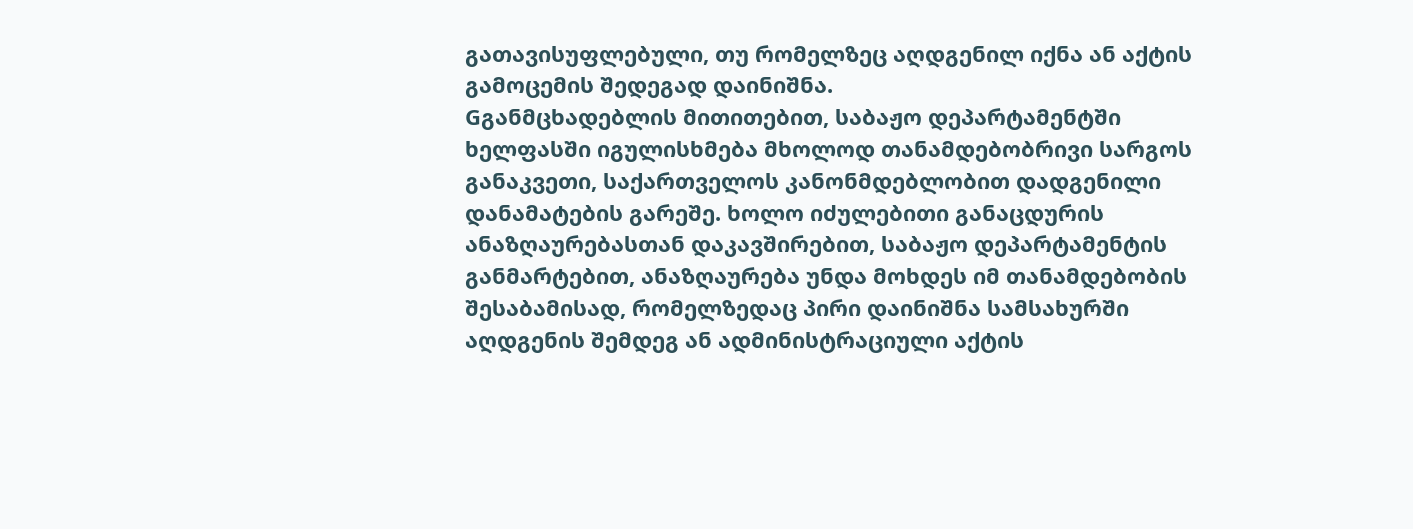გათავისუფლებული, თუ რომელზეც აღდგენილ იქნა ან აქტის გამოცემის შედეგად დაინიშნა.
Gგანმცხადებლის მითითებით, საბაჟო დეპარტამენტში ხელფასში იგულისხმება მხოლოდ თანამდებობრივი სარგოს განაკვეთი, საქართველოს კანონმდებლობით დადგენილი დანამატების გარეშე. ხოლო იძულებითი განაცდურის ანაზღაურებასთან დაკავშირებით, საბაჟო დეპარტამენტის განმარტებით, ანაზღაურება უნდა მოხდეს იმ თანამდებობის შესაბამისად, რომელზედაც პირი დაინიშნა სამსახურში აღდგენის შემდეგ ან ადმინისტრაციული აქტის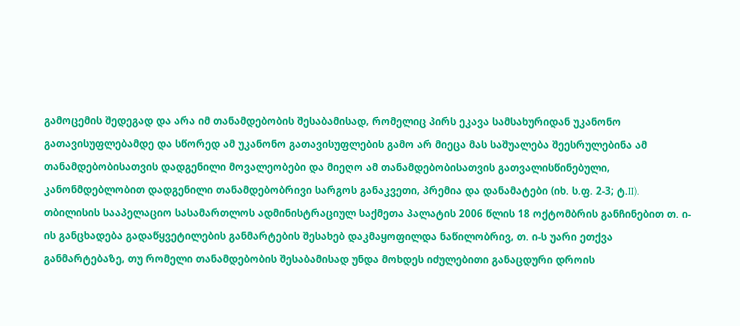გამოცემის შედეგად და არა იმ თანამდებობის შესაბამისად, რომელიც პირს ეკავა სამსახურიდან უკანონო გათავისუფლებამდე და სწორედ ამ უკანონო გათავისუფლების გამო არ მიეცა მას საშუალება შეესრულებინა ამ თანამდებობისათვის დადგენილი მოვალეობები და მიეღო ამ თანამდებობისათვის გათვალისწინებული, კანონმდებლობით დადგენილი თანამდებობრივი სარგოს განაკვეთი, პრემია და დანამატები (იხ. ს.ფ. 2-3; ტ.II).
თბილისის სააპელაციო სასამართლოს ადმინისტრაციულ საქმეთა პალატის 2006 წლის 18 ოქტომბრის განჩინებით თ. ი-ის განცხადება გადაწყვეტილების განმარტების შესახებ დაკმაყოფილდა ნაწილობრივ, თ. ი-ს უარი ეთქვა განმარტებაზე, თუ რომელი თანამდებობის შესაბამისად უნდა მოხდეს იძულებითი განაცდური დროის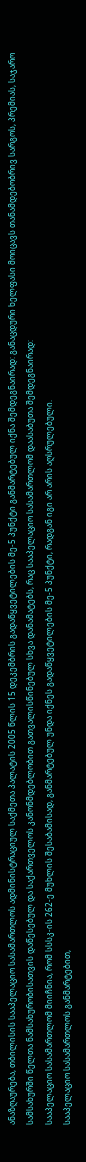ანაზღაურება, თბილისის სააპელაციო სასამართლოს ადმინისტრაციულ საქმეთა პალატის 2005 წლის 15 დეკემბრის გადაწყვეტილების მე-5 პუნქტი განმარტებულ იქნა შემდეგნაირად: განაცდური ხელფასი მოიცავს თანამდებობრივ სარგოს, პრემიას, საჯარო სამსახურში წელთა ნამსახურობისათვის დაწესებულ და საქართველოს კანონმდებლობით გათვალისწინებულ სხვა დანამატებს, რაც სააპელაციო სასამართლომ დაასაბუთა შემდეგნაირად:
სააპელაციო სასამართლომ მიიჩნია, რომ სსსკ-ის 262-ე მუხლის შესაბამისად, განმარტებულ უნდა იქნეს გადაწყვეტილების მე-5 პუნქტი, რადგან იგი არ არის აღსრულებული.
სააპელაციო სასამართლოს განმარტებით,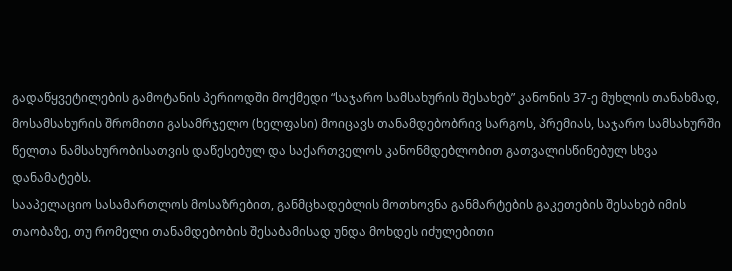გადაწყვეტილების გამოტანის პერიოდში მოქმედი “საჯარო სამსახურის შესახებ” კანონის 37-ე მუხლის თანახმად, მოსამსახურის შრომითი გასამრჯელო (ხელფასი) მოიცავს თანამდებობრივ სარგოს, პრემიას, საჯარო სამსახურში წელთა ნამსახურობისათვის დაწესებულ და საქართველოს კანონმდებლობით გათვალისწინებულ სხვა დანამატებს.
სააპელაციო სასამართლოს მოსაზრებით, განმცხადებლის მოთხოვნა განმარტების გაკეთების შესახებ იმის თაობაზე, თუ რომელი თანამდებობის შესაბამისად უნდა მოხდეს იძულებითი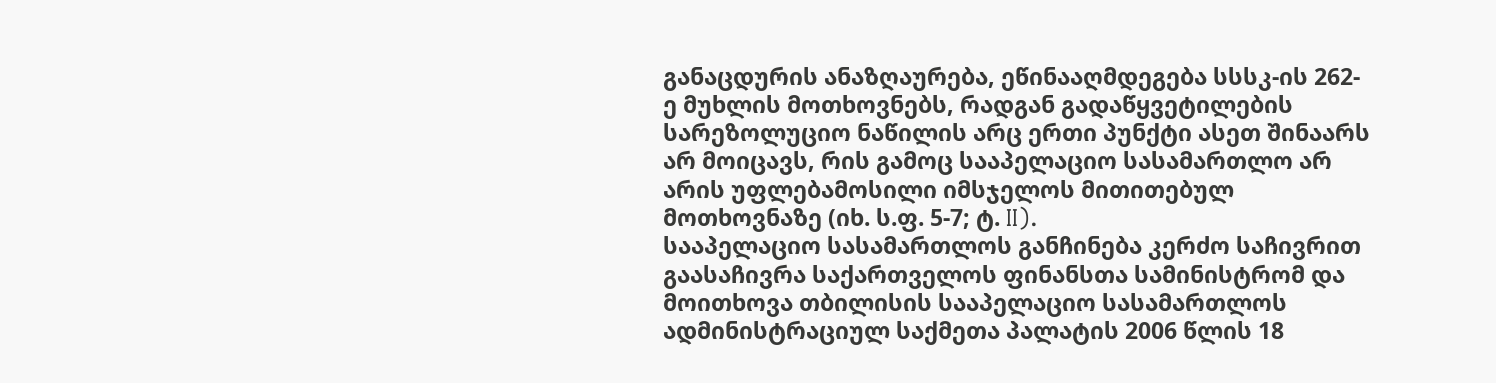განაცდურის ანაზღაურება, ეწინააღმდეგება სსსკ-ის 262-ე მუხლის მოთხოვნებს, რადგან გადაწყვეტილების სარეზოლუციო ნაწილის არც ერთი პუნქტი ასეთ შინაარს არ მოიცავს, რის გამოც სააპელაციო სასამართლო არ არის უფლებამოსილი იმსჯელოს მითითებულ მოთხოვნაზე (იხ. ს.ფ. 5-7; ტ. II).
სააპელაციო სასამართლოს განჩინება კერძო საჩივრით გაასაჩივრა საქართველოს ფინანსთა სამინისტრომ და მოითხოვა თბილისის სააპელაციო სასამართლოს ადმინისტრაციულ საქმეთა პალატის 2006 წლის 18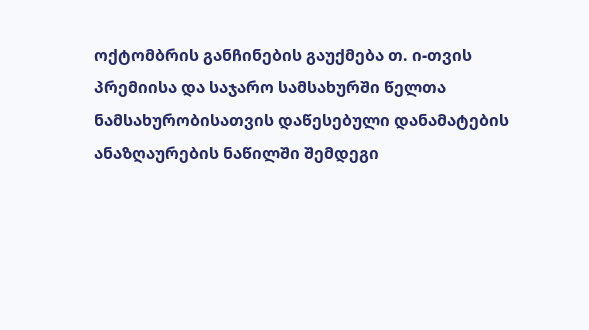ოქტომბრის განჩინების გაუქმება თ. ი-თვის პრემიისა და საჯარო სამსახურში წელთა ნამსახურობისათვის დაწესებული დანამატების ანაზღაურების ნაწილში შემდეგი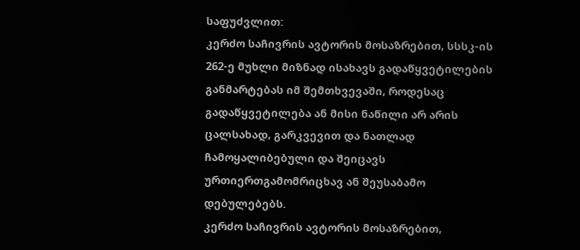საფუძვლით:
კერძო საჩივრის ავტორის მოსაზრებით, სსსკ-ის 262-ე მუხლი მიზნად ისახავს გადაწყვეტილების განმარტებას იმ შემთხვევაში, როდესაც გადაწყვეტილება ან მისი ნაწილი არ არის ცალსახად, გარკვევით და ნათლად ჩამოყალიბებული და შეიცავს ურთიერთგამომრიცხავ ან შეუსაბამო დებულებებს.
კერძო საჩივრის ავტორის მოსაზრებით,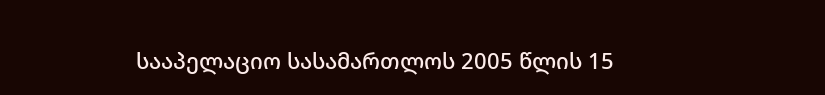სააპელაციო სასამართლოს 2005 წლის 15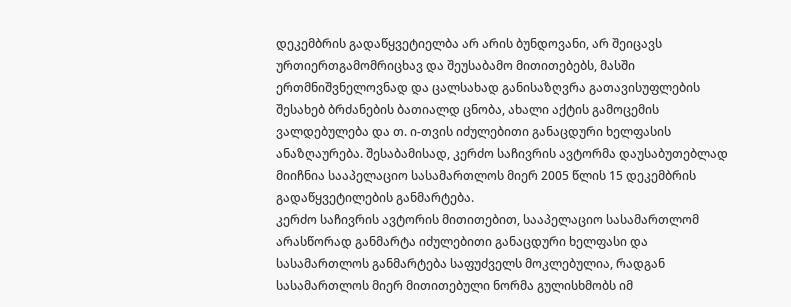დეკემბრის გადაწყვეტიელბა არ არის ბუნდოვანი, არ შეიცავს ურთიერთგამომრიცხავ და შეუსაბამო მითითებებს, მასში ერთმნიშვნელოვნად და ცალსახად განისაზღვრა გათავისუფლების შესახებ ბრძანების ბათიალდ ცნობა, ახალი აქტის გამოცემის ვალდებულება და თ. ი-თვის იძულებითი განაცდური ხელფასის ანაზღაურება. შესაბამისად, კერძო საჩივრის ავტორმა დაუსაბუთებლად მიიჩნია სააპელაციო სასამართლოს მიერ 2005 წლის 15 დეკემბრის გადაწყვეტილების განმარტება.
კერძო საჩივრის ავტორის მითითებით, სააპელაციო სასამართლომ არასწორად განმარტა იძულებითი განაცდური ხელფასი და სასამართლოს განმარტება საფუძველს მოკლებულია, რადგან სასამართლოს მიერ მითითებული ნორმა გულისხმობს იმ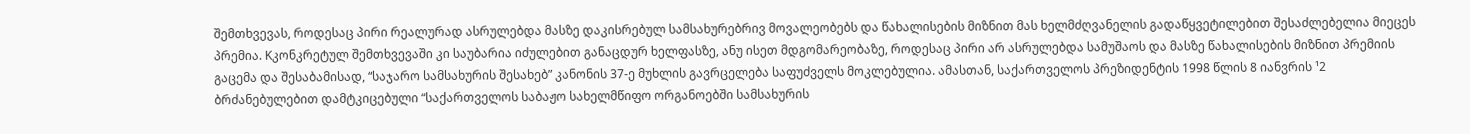შემთხვევას, როდესაც პირი რეალურად ასრულებდა მასზე დაკისრებულ სამსახურებრივ მოვალეობებს და წახალისების მიზნით მას ხელმძღვანელის გადაწყვეტილებით შესაძლებელია მიეცეს პრემია. Kკონკრეტულ შემთხვევაში კი საუბარია იძულებით განაცდურ ხელფასზე, ანუ ისეთ მდგომარეობაზე, როდესაც პირი არ ასრულებდა სამუშაოს და მასზე წახალისების მიზნით პრემიის გაცემა და შესაბამისად, “საჯარო სამსახურის შესახებ” კანონის 37-ე მუხლის გავრცელება საფუძველს მოკლებულია. ამასთან, საქართველოს პრეზიდენტის 1998 წლის 8 იანვრის ¹2 ბრძანებულებით დამტკიცებული “საქართველოს საბაჟო სახელმწიფო ორგანოებში სამსახურის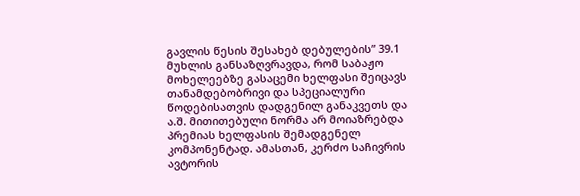გავლის წესის შესახებ დებულების” 39.1 მუხლის განსაზღვრავდა, რომ საბაჟო მოხელეებზე გასაცემი ხელფასი შეიცავს თანამდებობრივი და სპეციალური წოდებისათვის დადგენილ განაკვეთს და ა.შ. მითითებული ნორმა არ მოიაზრებდა პრემიას ხელფასის შემადგენელ კომპონენტად. ამასთან, კერძო საჩივრის ავტორის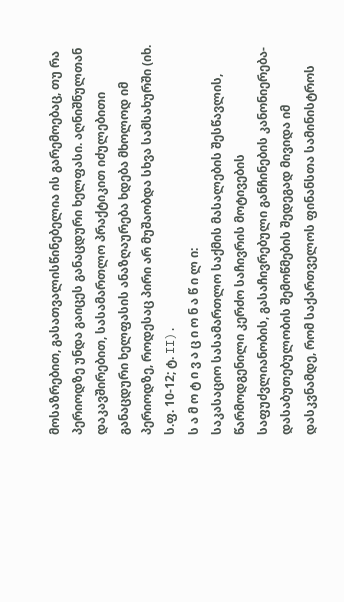მოსაზრებით, გასათვალისწინებელია ის გარემოებაც, თუ რა პერიოდზე უნდა გაიცეს განაცდური ხელფასი. აღნიშნულთან დაკავშირებით, სასამართლო პრაქტიკით იძულებითი განაცდური ხელფასის ანაზღაურება ხდება მხოლოდ იმ პერიოდზე, როდესაც პირი არ მუშაობდა სხვა სამსახურში (იხ. ს.ფ. 10-12; ტ. II).
ს ა მ ო ტ ი ვ ა ც ი ო ნ ა წ ი ლ ი:
საკასაციო სასამართლო საქმის მასალების შესწავლის, წარმოდგენილი კერძო საჩივრის მოტივების საფუძვლიანობის, გასაჩივრებული განჩინების კანონიერება-დასაბუთებულობის შემოწმების შედეგად მივიდა იმ დასკვნამდე, რომ საქართველოს ფინანსთა სამინისტროს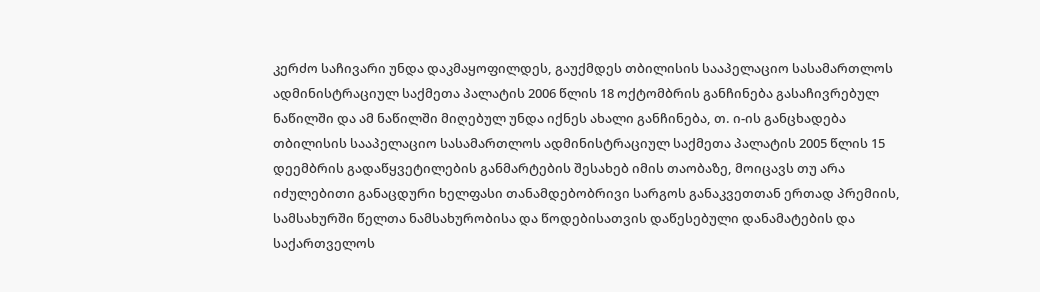კერძო საჩივარი უნდა დაკმაყოფილდეს, გაუქმდეს თბილისის სააპელაციო სასამართლოს ადმინისტრაციულ საქმეთა პალატის 2006 წლის 18 ოქტომბრის განჩინება გასაჩივრებულ ნაწილში და ამ ნაწილში მიღებულ უნდა იქნეს ახალი განჩინება, თ. ი-ის განცხადება თბილისის სააპელაციო სასამართლოს ადმინისტრაციულ საქმეთა პალატის 2005 წლის 15 დეემბრის გადაწყვეტილების განმარტების შესახებ იმის თაობაზე, მოიცავს თუ არა იძულებითი განაცდური ხელფასი თანამდებობრივი სარგოს განაკვეთთან ერთად პრემიის, სამსახურში წელთა ნამსახურობისა და წოდებისათვის დაწესებული დანამატების და საქართველოს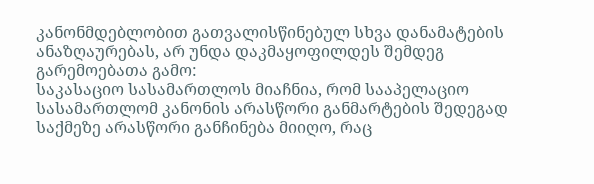კანონმდებლობით გათვალისწინებულ სხვა დანამატების ანაზღაურებას, არ უნდა დაკმაყოფილდეს შემდეგ გარემოებათა გამო:
საკასაციო სასამართლოს მიაჩნია, რომ სააპელაციო სასამართლომ კანონის არასწორი განმარტების შედეგად საქმეზე არასწორი განჩინება მიიღო, რაც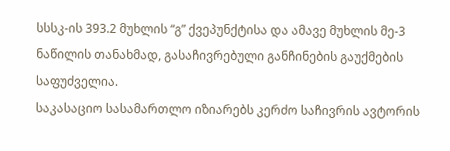სსსკ-ის 393.2 მუხლის “გ” ქვეპუნქტისა და ამავე მუხლის მე-3 ნაწილის თანახმად, გასაჩივრებული განჩინების გაუქმების საფუძველია.
საკასაციო სასამართლო იზიარებს კერძო საჩივრის ავტორის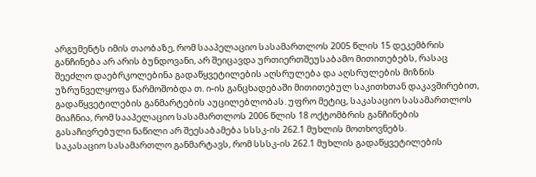არგუმენტს იმის თაობაზე, რომ სააპელაციო სასამართლოს 2005 წლის 15 დეკემბრის განჩინება არ არის ბუნდოვანი, არ შეიცავდა ურთიერთშეუსაბამო მითითებებს, რასაც შეეძლო დაებრკოლებინა გადაწყვეტილების აღსრულება და აღსრულების მიზნის უზრუნველყოფა წარმოშობდა თ. ი-ის განცხადებაში მითითებულ საკითხთან დაკავშირებით, გადაწყვეტილების განმარტების აუცილებლობას. უფრო მეტიც, საკასაციო სასამართლოს მიაჩნია, რომ სააპელაციო სასამართლოს 2006 წლის 18 ოქტომბრის განჩინების გასაჩივრებული ნაწილი არ შეესაბამება სსსკ-ის 262.1 მუხლის მოთხოვნებს.
საკასაციო სასამართლო განმარტავს, რომ სსსკ-ის 262.1 მუხლის გადაწყვეტილების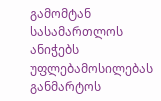გამომტან სასამართლოს ანიჭებს უფლებამოსილებას განმარტოს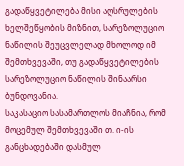გადაწყვეტილება მისი აღსრულების ხელშეწყობის მიზნით, სარეზოლუციო ნაწილის შეუცვლელად მხოლოდ იმ შემთხვევაში, თუ გადაწყვეტილების სარეზოლუციო ნაწილის შინაარსი ბუნდოვანია.
საკასაციო სასამართლოს მიაჩნია, რომ მოცემულ შემთხვევაში თ. ი-ის განცხადებაში დასმულ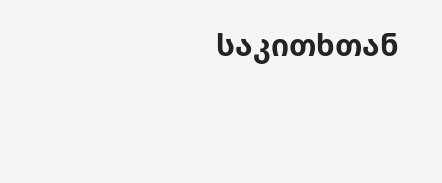საკითხთან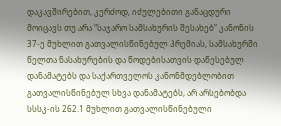დაკავშირებით, კერძოდ, იძულებითი განაცდური მოიცავს თუ არა “საჯარო სამსახურის შესახებ” კანონის 37-ე მუხლით გათვალისწინებულ პრემიას, სამსახურში წელთა ნასახურების და წოდებისათვის დაწესებულ დანამატებს და საქართველოს კანონმდებლობით გათვალისწინებულ სხვა დანამატებს, არ არსებობდა სსსკ-ის 262.1 მუხლით გათვალისწინებული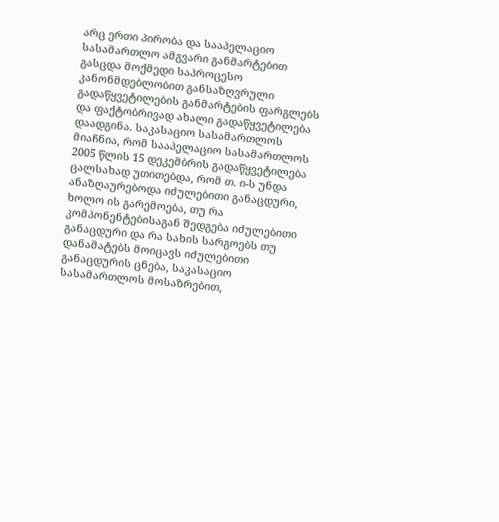არც ერთი პირობა და სააპელაციო სასამართლო ამგვარი განმარტებით გასცდა მოქმედი საპროცესო კანონმდებლობით განსაზღვრული გადაწყვეტილების განმარტების ფარგლებს და ფაქტობრივად ახალი გადაწყვეტილება დაადგინა. საკასაციო სასამართლოს მიაჩნია, რომ სააპელაციო სასამართლოს 2005 წლის 15 დეკემბრის გადაწყვეტილება ცალსახად უთითებდა, რომ თ. ი-ს უნდა ანაზღაურებოდა იძულებითი განაცდური, ხოლო ის გარემოება, თუ რა კომპონენტებისაგან შედგება იძულებითი განაცდური და რა სახის სარგოებს თუ დანამატებს მოიცავს იძულებითი განაცდურის ცნება, საკასაციო სასამართლოს მოსაზრებით,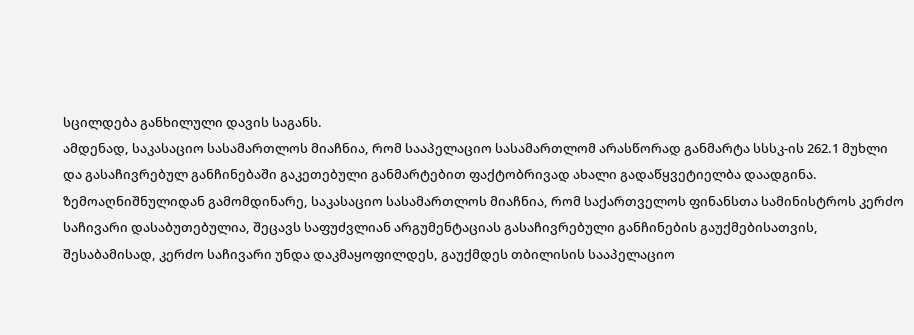სცილდება განხილული დავის საგანს.
ამდენად, საკასაციო სასამართლოს მიაჩნია, რომ სააპელაციო სასამართლომ არასწორად განმარტა სსსკ-ის 262.1 მუხლი და გასაჩივრებულ განჩინებაში გაკეთებული განმარტებით ფაქტობრივად ახალი გადაწყვეტიელბა დაადგინა.
ზემოაღნიშნულიდან გამომდინარე, საკასაციო სასამართლოს მიაჩნია, რომ საქართველოს ფინანსთა სამინისტროს კერძო საჩივარი დასაბუთებულია, შეცავს საფუძვლიან არგუმენტაციას გასაჩივრებული განჩინების გაუქმებისათვის, შესაბამისად, კერძო საჩივარი უნდა დაკმაყოფილდეს, გაუქმდეს თბილისის სააპელაციო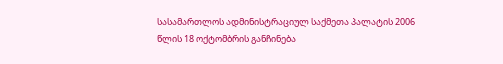სასამართლოს ადმინისტრაციულ საქმეთა პალატის 2006 წლის 18 ოქტომბრის განჩინება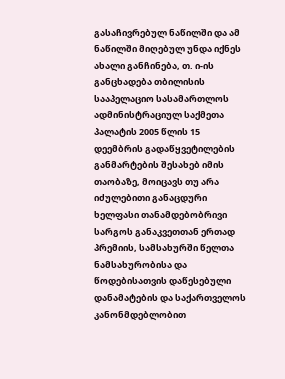გასაჩივრებულ ნაწილში და ამ ნაწილში მიღებულ უნდა იქნეს ახალი განჩინება, თ. ი-ის განცხადება თბილისის სააპელაციო სასამართლოს ადმინისტრაციულ საქმეთა პალატის 2005 წლის 15 დეემბრის გადაწყვეტილების განმარტების შესახებ იმის თაობაზე, მოიცავს თუ არა იძულებითი განაცდური ხელფასი თანამდებობრივი სარგოს განაკვეთთან ერთად პრემიის, სამსახურში წელთა ნამსახურობისა და წოდებისათვის დაწესებული დანამატების და საქართველოს კანონმდებლობით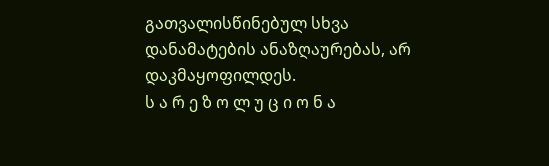გათვალისწინებულ სხვა დანამატების ანაზღაურებას, არ დაკმაყოფილდეს.
ს ა რ ე ზ ო ლ უ ც ი ო ნ ა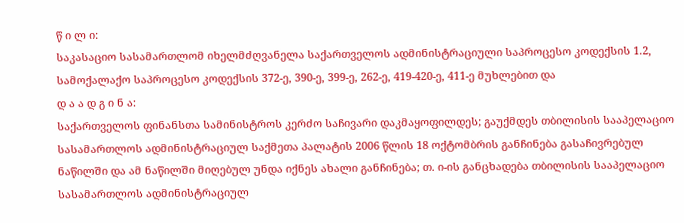წ ი ლ ი:
საკასაციო სასამართლომ იხელმძღვანელა საქართველოს ადმინისტრაციული საპროცესო კოდექსის 1.2, სამოქალაქო საპროცესო კოდექსის 372-ე, 390-ე, 399-ე, 262-ე, 419-420-ე, 411-ე მუხლებით და
დ ა ა დ გ ი ნ ა:
საქართველოს ფინანსთა სამინისტროს კერძო საჩივარი დაკმაყოფილდეს; გაუქმდეს თბილისის სააპელაციო სასამართლოს ადმინისტრაციულ საქმეთა პალატის 2006 წლის 18 ოქტომბრის განჩინება გასაჩივრებულ ნაწილში და ამ ნაწილში მიღებულ უნდა იქნეს ახალი განჩინება; თ. ი-ის განცხადება თბილისის სააპელაციო სასამართლოს ადმინისტრაციულ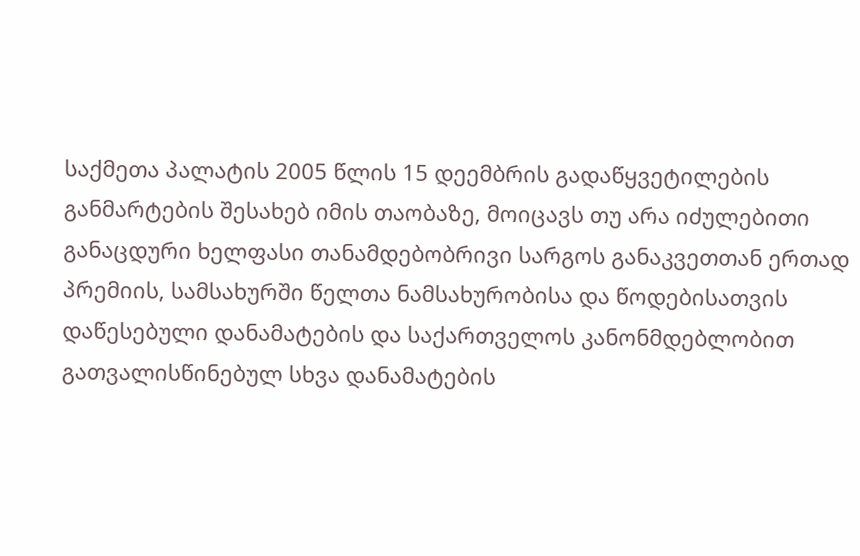საქმეთა პალატის 2005 წლის 15 დეემბრის გადაწყვეტილების განმარტების შესახებ იმის თაობაზე, მოიცავს თუ არა იძულებითი განაცდური ხელფასი თანამდებობრივი სარგოს განაკვეთთან ერთად პრემიის, სამსახურში წელთა ნამსახურობისა და წოდებისათვის დაწესებული დანამატების და საქართველოს კანონმდებლობით გათვალისწინებულ სხვა დანამატების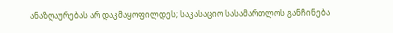ანაზღაურებას არ დაკმაყოფილდეს; საკასაციო სასამართლოს განჩინება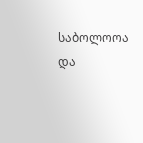საბოლოოა და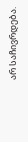არ საჩივრდება.